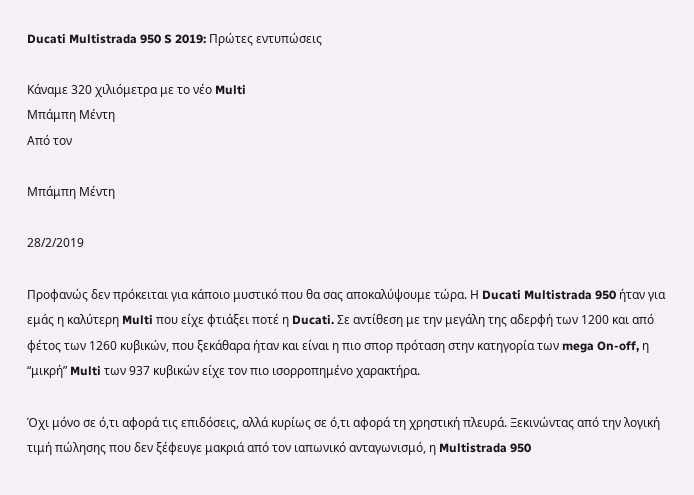Ducati Multistrada 950 S 2019: Πρώτες εντυπώσεις

Κάναμε 320 χιλιόμετρα με το νέο Multi
Μπάμπη Μέντη
Από τον

Μπάμπη Μέντη

28/2/2019

Προφανώς δεν πρόκειται για κάποιο μυστικό που θα σας αποκαλύψουμε τώρα. Η Ducati Multistrada 950 ήταν για εμάς η καλύτερη Multi που είχε φτιάξει ποτέ η Ducati. Σε αντίθεση με την μεγάλη της αδερφή των 1200 και από φέτος των 1260 κυβικών, που ξεκάθαρα ήταν και είναι η πιο σπορ πρόταση στην κατηγορία των mega On-off, η “μικρή” Multi των 937 κυβικών είχε τον πιο ισορροπημένο χαρακτήρα.

Όχι μόνο σε ό,τι αφορά τις επιδόσεις, αλλά κυρίως σε ό,τι αφορά τη χρηστική πλευρά. Ξεκινώντας από την λογική τιμή πώλησης που δεν ξέφευγε μακριά από τον ιαπωνικό ανταγωνισμό, η Multistrada 950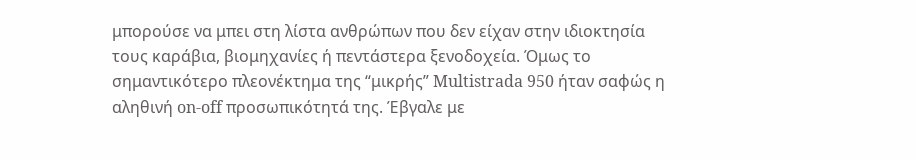μπορούσε να μπει στη λίστα ανθρώπων που δεν είχαν στην ιδιοκτησία τους καράβια, βιομηχανίες ή πεντάστερα ξενοδοχεία. Όμως το σημαντικότερο πλεονέκτημα της “μικρής” Multistrada 950 ήταν σαφώς η αληθινή on-off προσωπικότητά της. Έβγαλε με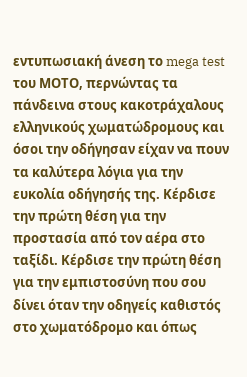εντυπωσιακή άνεση το mega test του ΜΟΤΟ, περνώντας τα πάνδεινα στους κακοτράχαλους ελληνικούς χωματώδρομους και όσοι την οδήγησαν είχαν να πουν τα καλύτερα λόγια για την ευκολία οδήγησής της. Κέρδισε την πρώτη θέση για την προστασία από τον αέρα στο ταξίδι. Κέρδισε την πρώτη θέση για την εμπιστοσύνη που σου δίνει όταν την οδηγείς καθιστός στο χωματόδρομο και όπως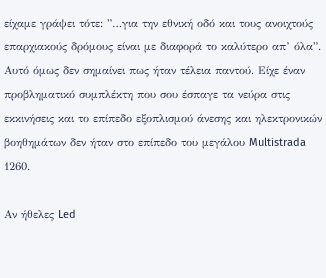είχαμε γράψει τότε: ”…για την εθνική οδό και τους ανοιχτούς επαρχιακούς δρόμους είναι με διαφορά το καλύτερο απ’ όλα”. Αυτό όμως δεν σημαίνει πως ήταν τέλεια παντού. Είχε έναν προβληματικό συμπλέκτη που σου έσπαγε τα νεύρα στις εκκινήσεις και το επίπεδο εξοπλισμού άνεσης και ηλεκτρονικών βοηθημάτων δεν ήταν στο επίπεδο του μεγάλου Multistrada 1260.

Αν ήθελες Led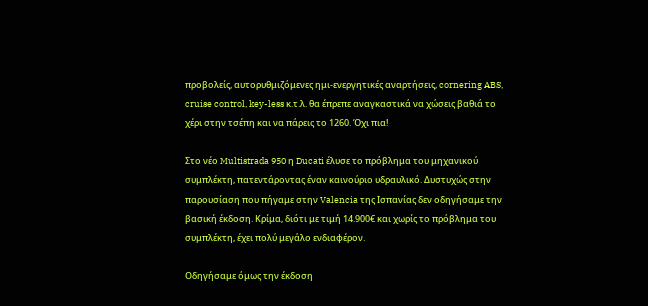προβολείς, αυτορυθμιζόμενες ημι-ενεργητικές αναρτήσεις, cornering ABS, cruise control, key-less κ.τ.λ. θα έπρεπε αναγκαστικά να χώσεις βαθιά το χέρι στην τσέπη και να πάρεις το 1260. Όχι πια!

Στο νέο Multistrada 950 η Ducati έλυσε το πρόβλημα του μηχανικού συμπλέκτη, πατεντάροντας έναν καινούριο υδραυλικό. Δυστυχώς στην παρουσίαση που πήγαμε στην Valencia της Ισπανίας δεν οδηγήσαμε την βασική έκδοση. Κρίμα, διότι με τιμή 14.900€ και χωρίς το πρόβλημα του συμπλέκτη, έχει πολύ μεγάλο ενδιαφέρον.

Οδηγήσαμε όμως την έκδοση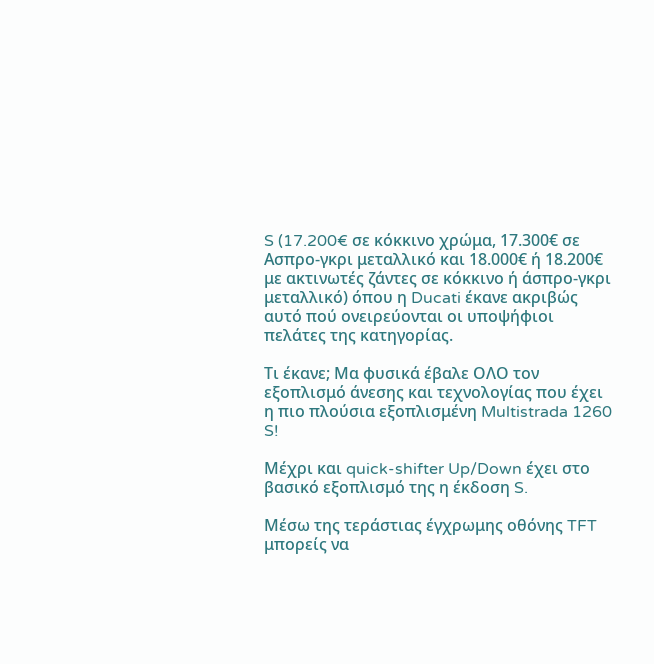S (17.200€ σε κόκκινο χρώμα, 17.300€ σε Ασπρο-γκρι μεταλλικό και 18.000€ ή 18.200€ με ακτινωτές ζάντες σε κόκκινο ή άσπρο-γκρι μεταλλικό) όπου η Ducati έκανε ακριβώς αυτό πού ονειρεύονται οι υποψήφιοι πελάτες της κατηγορίας.

Τι έκανε; Μα φυσικά έβαλε ΟΛΟ τον εξοπλισμό άνεσης και τεχνολογίας που έχει η πιο πλούσια εξοπλισμένη Multistrada 1260 S!

Μέχρι και quick-shifter Up/Down έχει στο βασικό εξοπλισμό της η έκδοση S.

Μέσω της τεράστιας έγχρωμης οθόνης TFT μπορείς να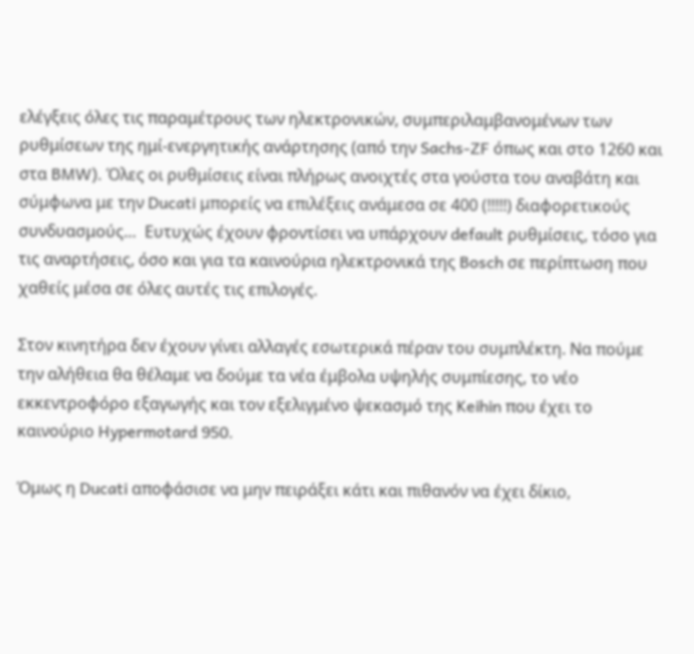ελέγξεις όλες τις παραμέτρους των ηλεκτρονικών, συμπεριλαμβανομένων των ρυθμίσεων της ημί-ενεργητικής ανάρτησης (από την Sachs-ZF όπως και στο 1260 και στα BMW). Όλες οι ρυθμίσεις είναι πλήρως ανοιχτές στα γούστα του αναβάτη και σύμφωνα με την Ducati μπορείς να επιλέξεις ανάμεσα σε 400 (!!!!!) διαφορετικούς συνδυασμούς…  Ευτυχώς έχουν φροντίσει να υπάρχουν default ρυθμίσεις, τόσο για τις αναρτήσεις, όσο και για τα καινούρια ηλεκτρονικά της Bosch σε περίπτωση που χαθείς μέσα σε όλες αυτές τις επιλογές.

Στον κινητήρα δεν έχουν γίνει αλλαγές εσωτερικά πέραν του συμπλέκτη. Να πούμε την αλήθεια θα θέλαμε να δούμε τα νέα έμβολα υψηλής συμπίεσης, το νέο εκκεντροφόρο εξαγωγής και τον εξελιγμένο ψεκασμό της Keihin που έχει το καινούριο Hypermotard 950.

Όμως η Ducati αποφάσισε να μην πειράξει κάτι και πιθανόν να έχει δίκιο,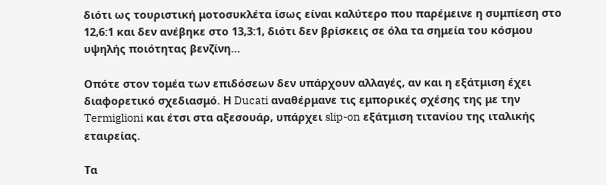διότι ως τουριστική μοτοσυκλέτα ίσως είναι καλύτερο που παρέμεινε η συμπίεση στο 12,6:1 και δεν ανέβηκε στο 13,3:1, διότι δεν βρίσκεις σε όλα τα σημεία του κόσμου υψηλής ποιότητας βενζίνη…

Οπότε στον τομέα των επιδόσεων δεν υπάρχουν αλλαγές, αν και η εξάτμιση έχει διαφορετικό σχεδιασμό. Η Ducati αναθέρμανε τις εμπορικές σχέσης της με την Termiglioni και έτσι στα αξεσουάρ, υπάρχει slip-on εξάτμιση τιτανίου της ιταλικής εταιρείας.

Τα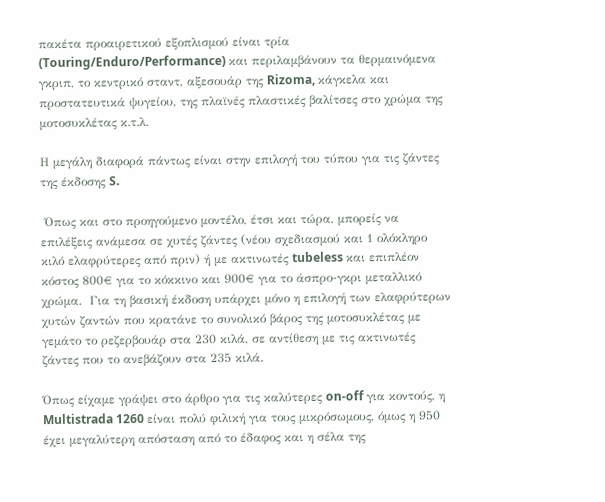πακέτα προαιρετικού εξοπλισμού είναι τρία (Touring/Enduro/Performance) και περιλαμβάνουν τα θερμαινόμενα γκριπ, το κεντρικό σταντ, αξεσουάρ της Rizoma, κάγκελα και προστατευτικά ψυγείου, της πλαϊνές πλαστικές βαλίτσες στο χρώμα της μοτοσυκλέτας κ.τ.λ.

Η μεγάλη διαφορά πάντως είναι στην επιλογή του τύπου για τις ζάντες της έκδοσης S.

 Όπως και στο προηγούμενο μοντέλο, έτσι και τώρα, μπορείς να επιλέξεις ανάμεσα σε χυτές ζάντες (νέου σχεδιασμού και 1 ολόκληρο κιλό ελαφρύτερες από πριν) ή με ακτινωτές tubeless και επιπλέον κόστος 800€ για το κόκκινο και 900€ για το άσπρο-γκρι μεταλλικό χρώμα.  Για τη βασική έκδοση υπάρχει μόνο η επιλογή των ελαφρύτερων χυτών ζαντών που κρατάνε το συνολικό βάρος της μοτοσυκλέτας με γεμάτο το ρεζερβουάρ στα 230 κιλά, σε αντίθεση με τις ακτινωτές ζάντες που το ανεβάζουν στα 235 κιλά.

Όπως είχαμε γράψει στο άρθρο για τις καλύτερες on-off για κοντούς, η Multistrada 1260 είναι πολύ φιλική για τους μικρόσωμους, όμως η 950 έχει μεγαλύτερη απόσταση από το έδαφος και η σέλα της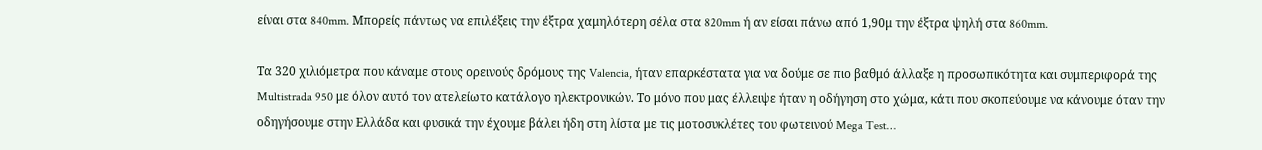είναι στα 840mm. Μπορείς πάντως να επιλέξεις την έξτρα χαμηλότερη σέλα στα 820mm ή αν είσαι πάνω από 1,90μ την έξτρα ψηλή στα 860mm.

Τα 320 χιλιόμετρα που κάναμε στους ορεινούς δρόμους της Valencia, ήταν επαρκέστατα για να δούμε σε πιο βαθμό άλλαξε η προσωπικότητα και συμπεριφορά της Multistrada 950 με όλον αυτό τον ατελείωτο κατάλογο ηλεκτρονικών. Το μόνο που μας έλλειψε ήταν η οδήγηση στο χώμα, κάτι που σκοπεύουμε να κάνουμε όταν την οδηγήσουμε στην Ελλάδα και φυσικά την έχουμε βάλει ήδη στη λίστα με τις μοτοσυκλέτες του φωτεινού Mega Test…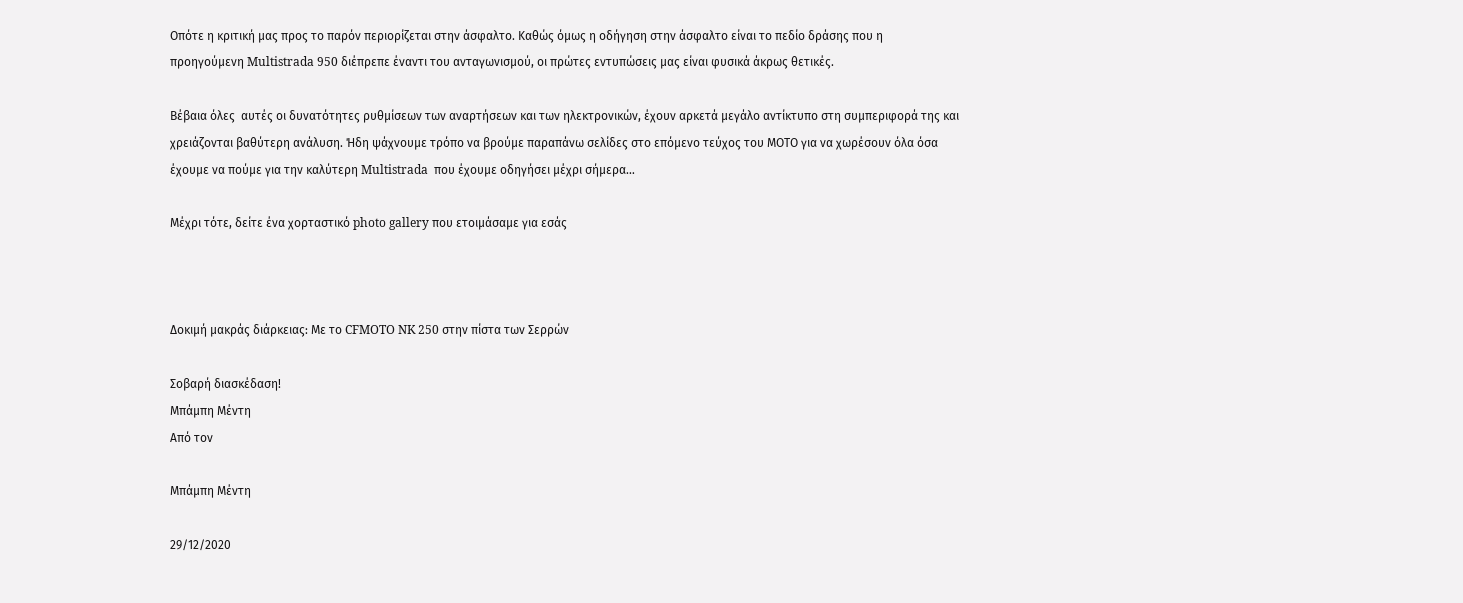Οπότε η κριτική μας προς το παρόν περιορίζεται στην άσφαλτο. Καθώς όμως η οδήγηση στην άσφαλτο είναι το πεδίο δράσης που η προηγούμενη Multistrada 950 διέπρεπε έναντι του ανταγωνισμού, οι πρώτες εντυπώσεις μας είναι φυσικά άκρως θετικές.

Βέβαια όλες  αυτές οι δυνατότητες ρυθμίσεων των αναρτήσεων και των ηλεκτρονικών, έχουν αρκετά μεγάλο αντίκτυπο στη συμπεριφορά της και χρειάζονται βαθύτερη ανάλυση. Ήδη ψάχνουμε τρόπο να βρούμε παραπάνω σελίδες στο επόμενο τεύχος του ΜΟΤΟ για να χωρέσουν όλα όσα έχουμε να πούμε για την καλύτερη Multistrada  που έχουμε οδηγήσει μέχρι σήμερα…

Μέχρι τότε, δείτε ένα χορταστικό photo gallery που ετοιμάσαμε για εσάς



Δοκιμή μακράς διάρκειας: Με το CFMOTO NK 250 στην πίστα των Σερρών

Σοβαρή διασκέδαση!
Μπάμπη Μέντη
Από τον

Μπάμπη Μέντη

29/12/2020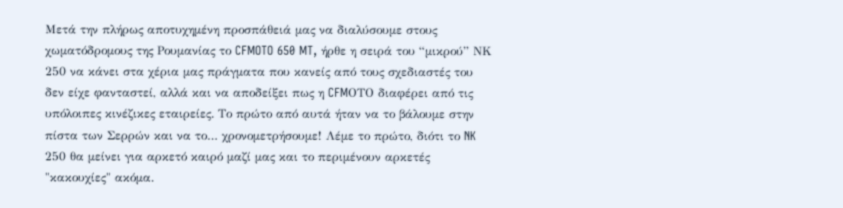Μετά την πλήρως αποτυχημένη προσπάθειά μας να διαλύσουμε στους χωματόδρομους της Ρουμανίας το CFMOTO 650 MT, ήρθε η σειρά του “μικρού” ΝΚ 250 να κάνει στα χέρια μας πράγματα που κανείς από τους σχεδιαστές του δεν είχε φανταστεί, αλλά και να αποδείξει πως η CFMΟΤΟ διαφέρει από τις υπόλοιπες κινέζικες εταιρείες. Το πρώτο από αυτά ήταν να το βάλουμε στην πίστα των Σερρών και να το… χρονομετρήσουμε! Λέμε το πρώτο, διότι το NK 250 θα μείνει για αρκετό καιρό μαζί μας και το περιμένουν αρκετές "κακουχίες" ακόμα.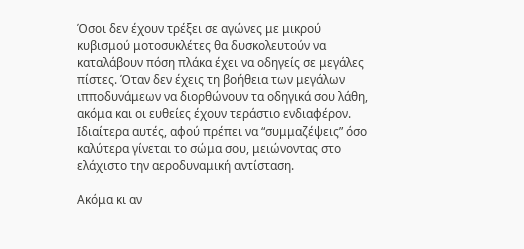Όσοι δεν έχουν τρέξει σε αγώνες με μικρού κυβισμού μοτοσυκλέτες θα δυσκολευτούν να καταλάβουν πόση πλάκα έχει να οδηγείς σε μεγάλες πίστες. Όταν δεν έχεις τη βοήθεια των μεγάλων ιπποδυνάμεων να διορθώνουν τα οδηγικά σου λάθη, ακόμα και οι ευθείες έχουν τεράστιο ενδιαφέρον. Ιδιαίτερα αυτές, αφού πρέπει να “συμμαζέψεις” όσο καλύτερα γίνεται το σώμα σου, μειώνοντας στο ελάχιστο την αεροδυναμική αντίσταση.

Ακόμα κι αν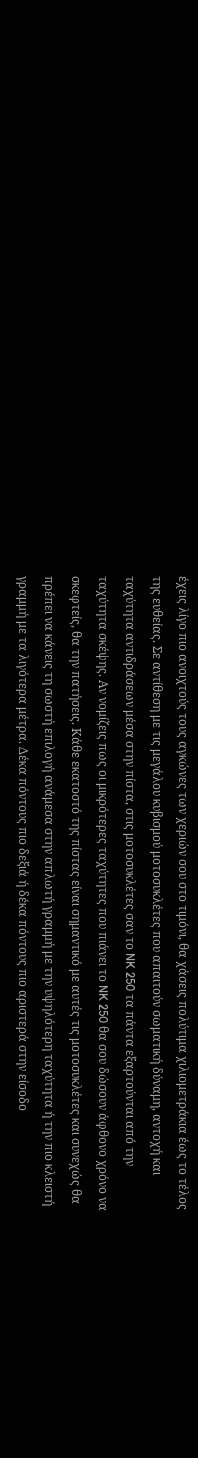έχεις λίγο πιο ανοιχτούς τους αγκώνες των χεριών σου στο τιμόνι, θα χάσεις πολύτιμα χιλιομετράκια έως το τέλος της ευθείας. Σε αντίθεση με τις μεγάλου κυβισμού μοτοσυκλέτες που απαιτούν σωματική δύναμη, αντοχή και ταχύτητα αντιδράσεων μέσα στην πίστα, στις μοτοσυκλέτες σαν το NK 250 τα πάντα εξαρτούνται από την ταχύτητα σκέψης. Αν νομίζεις πως οι μικρότερες ταχύτητες που πιάνει το NK 250 θα σου δώσουν άφθονο χρόνο να σκεφτείς, θα την πατήσεις. Κάθε εκατοστό της πίστας είναι σημαντικό με αυτές τις μοτοσυκλέτες και συνεχώς θα πρέπει να κάνεις τη σωστή επιλογή ανάμεσα στην απλωτή γραμμή με την υψηλότερη ταχύτητα ή την πιο κλειστή γραμμή με τα λιγότερα μέτρα. Δέκα πόντους πιο δεξιά ή δέκα πόντους πιο αριστερά στην είσοδο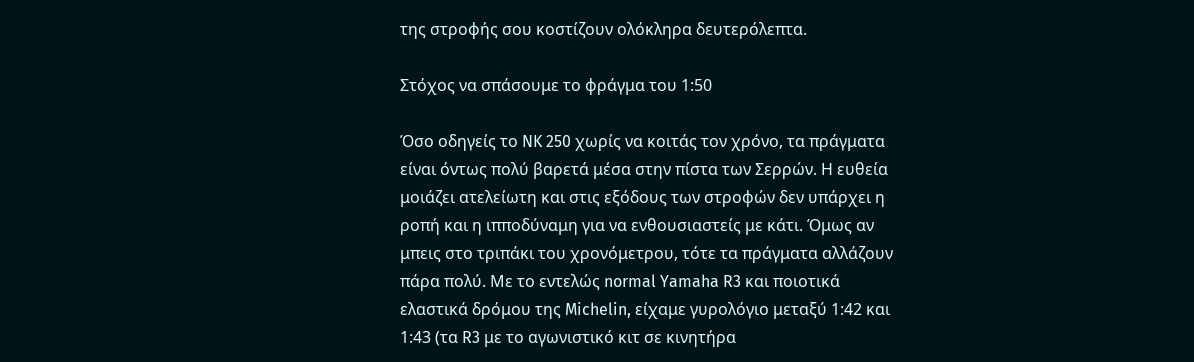της στροφής σου κοστίζουν ολόκληρα δευτερόλεπτα.

Στόχος να σπάσουμε το φράγμα του 1:50

Όσο οδηγείς το NK 250 χωρίς να κοιτάς τον χρόνο, τα πράγματα είναι όντως πολύ βαρετά μέσα στην πίστα των Σερρών. Η ευθεία μοιάζει ατελείωτη και στις εξόδους των στροφών δεν υπάρχει η ροπή και η ιπποδύναμη για να ενθουσιαστείς με κάτι. Όμως αν μπεις στο τριπάκι του χρονόμετρου, τότε τα πράγματα αλλάζουν πάρα πολύ. Με το εντελώς normal Yamaha R3 και ποιοτικά ελαστικά δρόμου της Michelin, είχαμε γυρολόγιο μεταξύ 1:42 και 1:43 (τα R3 με το αγωνιστικό κιτ σε κινητήρα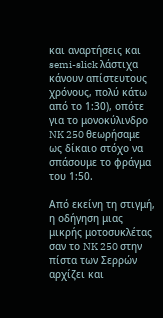και αναρτήσεις και semi-slick λάστιχα κάνουν απίστευτους χρόνους, πολύ κάτω από το 1:30), οπότε για το μονοκύλινδρο NK 250 θεωρήσαμε ως δίκαιο στόχο να σπάσουμε το φράγμα του 1:50.

Από εκείνη τη στιγμή, η οδήγηση μιας μικρής μοτοσυκλέτας σαν το NK 250 στην πίστα των Σερρών αρχίζει και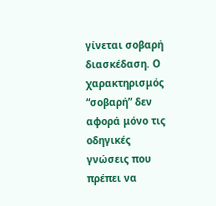γίνεται σοβαρή διασκέδαση. Ο χαρακτηρισμός “σοβαρή” δεν αφορά μόνο τις οδηγικές γνώσεις που πρέπει να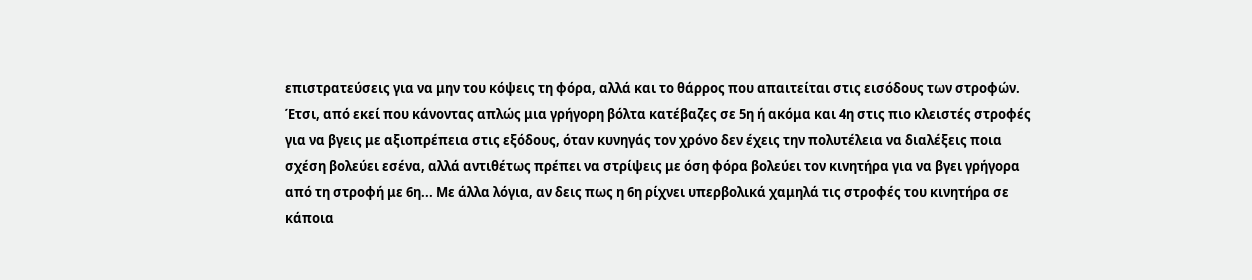επιστρατεύσεις για να μην του κόψεις τη φόρα, αλλά και το θάρρος που απαιτείται στις εισόδους των στροφών. Έτσι, από εκεί που κάνοντας απλώς μια γρήγορη βόλτα κατέβαζες σε 5η ή ακόμα και 4η στις πιο κλειστές στροφές για να βγεις με αξιοπρέπεια στις εξόδους, όταν κυνηγάς τον χρόνο δεν έχεις την πολυτέλεια να διαλέξεις ποια σχέση βολεύει εσένα, αλλά αντιθέτως πρέπει να στρίψεις με όση φόρα βολεύει τον κινητήρα για να βγει γρήγορα από τη στροφή με 6η... Με άλλα λόγια, αν δεις πως η 6η ρίχνει υπερβολικά χαμηλά τις στροφές του κινητήρα σε κάποια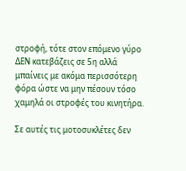στροφή, τότε στον επόμενο γύρο ΔΕΝ κατεβάζεις σε 5η αλλά μπαίνεις με ακόμα περισσότερη φόρα ώστε να μην πέσουν τόσο χαμηλά οι στροφές του κινητήρα.

Σε αυτές τις μοτοσυκλέτες δεν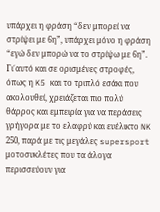υπάρχει η φράση “δεν μπορεί να στρίψει με 6η”, υπάρχει μόνο η φράση “εγώ δεν μπορώ να το στρίψω με 6η”. Γι΄αυτό και σε ορισμένες στροφές, όπως η K5 και το τριπλό εσάκι που ακολουθεί, χρειάζεται πιο πολύ θάρρος και εμπειρία για να περάσεις γρήγορα με το ελαφρύ και ευέλικτο NK 250, παρά με τις μεγάλες supersport μοτοσυκλέτες που τα άλογα περισσεύουν για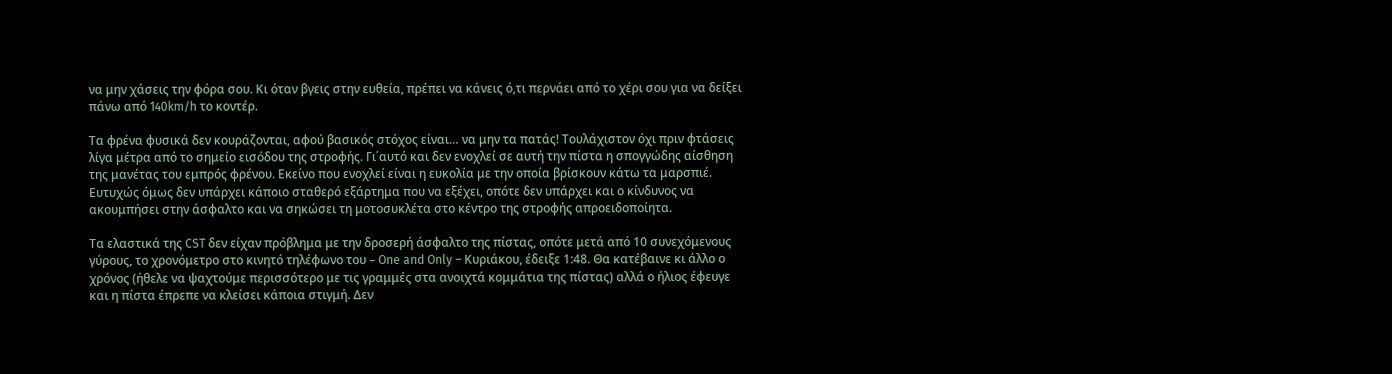να μην χάσεις την φόρα σου. Κι όταν βγεις στην ευθεία, πρέπει να κάνεις ό,τι περνάει από το χέρι σου για να δείξει πάνω από 140km/h το κοντέρ.

Τα φρένα φυσικά δεν κουράζονται, αφού βασικός στόχος είναι… να μην τα πατάς! Τουλάχιστον όχι πριν φτάσεις λίγα μέτρα από το σημείο εισόδου της στροφής. Γι΄αυτό και δεν ενοχλεί σε αυτή την πίστα η σπογγώδης αίσθηση της μανέτας του εμπρός φρένου. Εκείνο που ενοχλεί είναι η ευκολία με την οποία βρίσκουν κάτω τα μαρσπιέ. Ευτυχώς όμως δεν υπάρχει κάποιο σταθερό εξάρτημα που να εξέχει, οπότε δεν υπάρχει και ο κίνδυνος να ακουμπήσει στην άσφαλτο και να σηκώσει τη μοτοσυκλέτα στο κέντρο της στροφής απροειδοποίητα.

Τα ελαστικά της CST δεν είχαν πρόβλημα με την δροσερή άσφαλτο της πίστας, οπότε μετά από 10 συνεχόμενους γύρους, το χρονόμετρο στο κινητό τηλέφωνο του – One and Only – Κυριάκου, έδειξε 1:48. Θα κατέβαινε κι άλλο ο χρόνος (ήθελε να ψαχτούμε περισσότερο με τις γραμμές στα ανοιχτά κομμάτια της πίστας) αλλά ο ήλιος έφευγε και η πίστα έπρεπε να κλείσει κάποια στιγμή. Δεν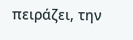πειράζει, την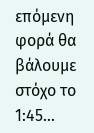επόμενη φορά θα βάλουμε στόχο το 1:45…